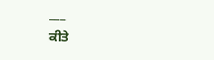___
ਕੀਤੇ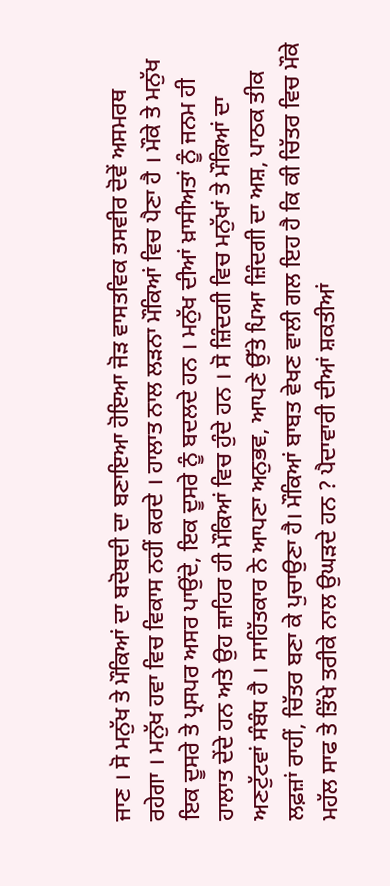ਜਾਣ । ਸੋ ਮਨੁੱਖ ਤੇ ਮੌਕਿਆਂ ਦਾ ਬਦੋਬਦੀ ਦਾ ਬਣਾਇਆ ਹੋਇਆ ਜੋੜ ਵਾਸਤਵਿਕ ਤਸਵੀਰ ਦੋਵੇਂ ਅਸਮਰਥ ਰਹੇਗਾ । ਮਨੁੱਖ ਹਵਾ ਵਿਚ ਵਿਕਾਸ ਨਹੀਂ ਕਰਦੇ । ਹਾਲਾਤ ਨਾਲ ਲੜਨਾ ਮੌਕਿਆਂ ਵਿਚ ਪੈਣਾ ਹੈ । ਮੌਕੇ ਤੇ ਮਨੁੱਖ ਇਕ ਦੂਸਰੇ ਤੇ ਪ੍ਰਸਪਰ ਅਸਰ ਪਾਉਂਦੇ, ਇਕ ਦੂਸਰੇ ਨੂੰ ਬਦਲਦੇ ਹਨ । ਮਨੁੱਖ ਦੀਆਂ ਖ਼ਾਸੀਅਤਾਂ ਨੂੰ ਜਨਮ ਹੀ ਹਾਲਾਤ ਦੇਂਦੇ ਹਨ ਅਤੇ ਉਹ ਜ਼ਾਹਿਰ ਹੀ ਮੌਕਿਆਂ ਵਿਚ ਹੁੰਦੇ ਹਨ । ਸੋ ਜ਼ਿੰਦਗੀ ਵਿਚ ਮਨੁੱਖਾਂ ਤੇ ਮੌਕਿਆਂ ਦਾ ਅਣਟੁੱਟਵਾਂ ਸੰਬੰਧ ਹੈ । ਸਾਹਿੱਤਕਾਰ ਨੇ ਆਪਣਾ ਅਨੁਭਵ, ਆਪਣੇ ਉੱਤੇ ਪਿਆ ਜ਼ਿੰਦਗੀ ਦਾ ਅਸ਼, ਪਾਠਕ ਤੀਕ ਲਫ਼ਜ਼ਾਂ ਰਾਹੀਂ, ਚਿੱਤਰ ਬਣਾ ਕੇ ਪੁਚਾਉਣਾ ਹੈ। ਮੌਕਿਆਂ ਬਾਬਤ ਵੇਖਣ ਵਾਲੀ ਗਲ ਇਹ ਹੈ ਕਿ ਕੀ ਚਿੱਤਰ ਵਿਚ ਮੌਕੇ ਮਹੱਲ ਸਾਫ ਤੇ ਤਿੱਖੇ ਤਰੀਕੇ ਨਾਲ ਉਘੜਦੇ ਹਨ ? ਪੈਦਾਵਾਰੀ ਦੀਆਂ ਸ਼ਕਤੀਆਂ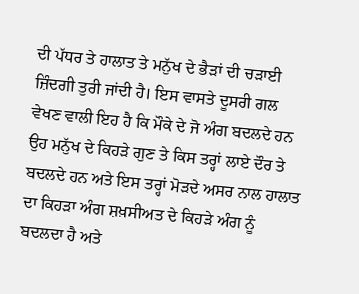ਦੀ ਪੱਧਰ ਤੇ ਹਾਲਾਤ ਤੇ ਮਨੁੱਖ ਦੇ ਭੈੜਾਂ ਦੀ ਚੜਾਈ ਜ਼ਿੰਦਗੀ ਤੁਰੀ ਜਾਂਦੀ ਹੈ। ਇਸ ਵਾਸਤੇ ਦੂਸਰੀ ਗਲ ਵੇਖਣ ਵਾਲੀ ਇਹ ਹੈ ਕਿ ਮੌਕੇ ਦੇ ਜੋ ਅੰਗ ਬਦਲਦੇ ਹਨ ਉਹ ਮਨੁੱਖ ਦੇ ਕਿਹੜੇ ਗੁਣ ਤੇ ਕਿਸ ਤਰ੍ਹਾਂ ਲਾਏ ਦੌਰ ਤੇ ਬਦਲਦੇ ਹਨ ਅਤੇ ਇਸ ਤਰ੍ਹਾਂ ਮੋੜਦੇ ਅਸਰ ਨਾਲ ਹਾਲਾਤ ਦਾ ਕਿਹੜਾ ਅੰਗ ਸ਼ਖ਼ਸੀਅਤ ਦੇ ਕਿਹੜੇ ਅੰਗ ਨੂੰ ਬਦਲਦਾ ਹੈ ਅਤੇ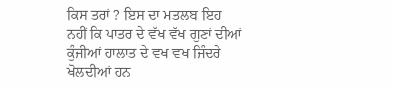ਕਿਸ ਤਰਾਂ ? ਇਸ ਦਾ ਮਤਲਬ ਇਹ ਨਹੀਂ ਕਿ ਪਾਤਰ ਦੇ ਵੱਖ ਵੱਖ ਗੁਣਾਂ ਦੀਆਂ ਕੁੰਜੀਆਂ ਹਾਲਾਤ ਦੇ ਵਖ ਵਖ ਜਿੰਦਰੇ ਖੋਲਦੀਆਂ ਹਨ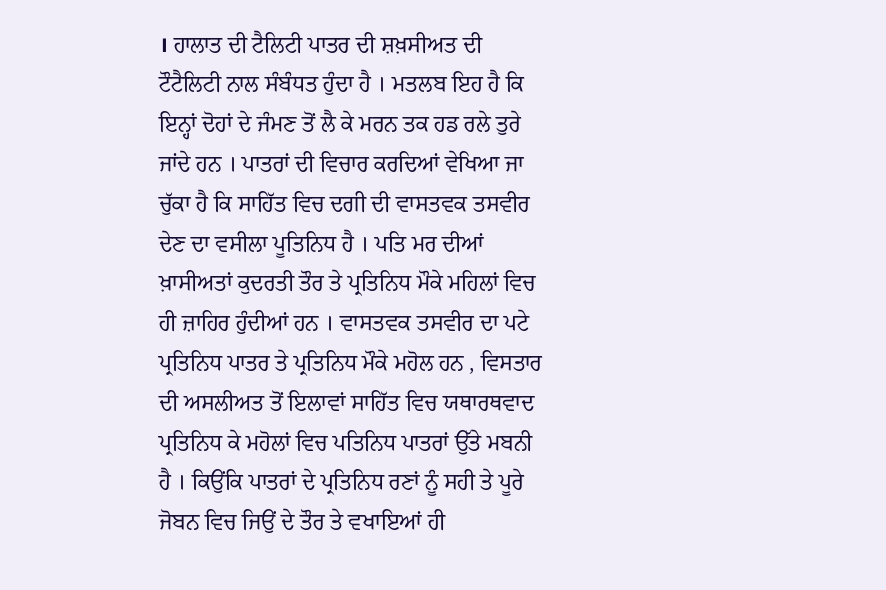। ਹਾਲਾਤ ਦੀ ਟੈਲਿਟੀ ਪਾਤਰ ਦੀ ਸ਼ਖ਼ਸੀਅਤ ਦੀ ਟੌਟੈਲਿਟੀ ਨਾਲ ਸੰਬੰਧਤ ਹੁੰਦਾ ਹੈ । ਮਤਲਬ ਇਹ ਹੈ ਕਿ ਇਨ੍ਹਾਂ ਦੋਹਾਂ ਦੇ ਜੰਮਣ ਤੋਂ ਲੈ ਕੇ ਮਰਨ ਤਕ ਹਡ ਰਲੇ ਤੁਰੇ ਜਾਂਦੇ ਹਨ । ਪਾਤਰਾਂ ਦੀ ਵਿਚਾਰ ਕਰਦਿਆਂ ਵੇਖਿਆ ਜਾ ਚੁੱਕਾ ਹੈ ਕਿ ਸਾਹਿੱਤ ਵਿਚ ਦਗੀ ਦੀ ਵਾਸਤਵਕ ਤਸਵੀਰ ਦੇਣ ਦਾ ਵਸੀਲਾ ਪੂਤਿਨਿਧ ਹੈ । ਪਤਿ ਮਰ ਦੀਆਂ ਖ਼ਾਸੀਅਤਾਂ ਕੁਦਰਤੀ ਤੌਰ ਤੇ ਪ੍ਰਤਿਨਿਧ ਮੌਕੇ ਮਹਿਲਾਂ ਵਿਚ ਹੀ ਜ਼ਾਹਿਰ ਹੁੰਦੀਆਂ ਹਨ । ਵਾਸਤਵਕ ਤਸਵੀਰ ਦਾ ਪਟੇ ਪ੍ਰਤਿਨਿਧ ਪਾਤਰ ਤੇ ਪ੍ਰਤਿਨਿਧ ਮੌਕੇ ਮਹੋਲ ਹਨ , ਵਿਸਤਾਰ ਦੀ ਅਸਲੀਅਤ ਤੋਂ ਇਲਾਵਾਂ ਸਾਹਿੱਤ ਵਿਚ ਯਥਾਰਥਵਾਦ ਪ੍ਰਤਿਨਿਧ ਕੇ ਮਹੋਲਾਂ ਵਿਚ ਪਤਿਨਿਧ ਪਾਤਰਾਂ ਉੱਤੇ ਮਬਨੀ ਹੈ । ਕਿਉਂਕਿ ਪਾਤਰਾਂ ਦੇ ਪ੍ਰਤਿਨਿਧ ਰਣਾਂ ਨੂੰ ਸਹੀ ਤੇ ਪੂਰੇ ਜੋਬਨ ਵਿਚ ਜਿਉਂ ਦੇ ਤੌਰ ਤੇ ਵਖਾਇਆਂ ਹੀ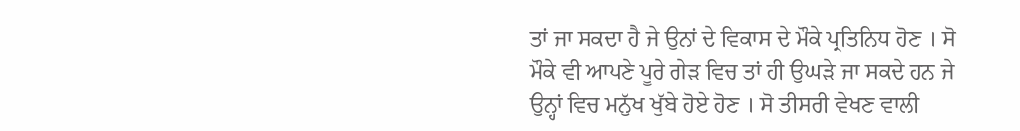ਤਾਂ ਜਾ ਸਕਦਾ ਹੈ ਜੇ ਉਨਾਂ ਦੇ ਵਿਕਾਸ ਦੇ ਮੌਕੇ ਪ੍ਰਤਿਨਿਧ ਹੋਣ । ਸੋ ਮੌਕੇ ਵੀ ਆਪਣੇ ਪੂਰੇ ਗੇੜ ਵਿਚ ਤਾਂ ਹੀ ਉਘੜੇ ਜਾ ਸਕਦੇ ਹਨ ਜੇ ਉਨ੍ਹਾਂ ਵਿਚ ਮਨੁੱਖ ਖੁੱਬੇ ਹੋਏ ਹੋਣ । ਸੋ ਤੀਸਰੀ ਵੇਖਣ ਵਾਲੀ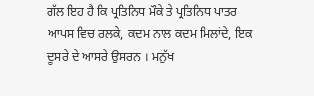ਗੱਲ ਇਹ ਹੈ ਕਿ ਪ੍ਰਤਿਨਿਧ ਮੌਕੇ ਤੇ ਪ੍ਰਤਿਨਿਧ ਪਾਤਰ ਆਪਸ ਵਿਚ ਰਲਕੇ, ਕਦਮ ਨਾਲ ਕਦਮ ਮਿਲਾਂਦੇ, ਇਕ ਦੂਸਰੇ ਦੇ ਆਸਰੇ ਉਸਰਨ । ਮਨੁੱਖ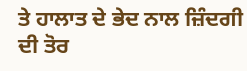ਤੇ ਹਾਲਾਤ ਦੇ ਭੇਦ ਨਾਲ ਜ਼ਿੰਦਗੀ ਦੀ ਤੋਰ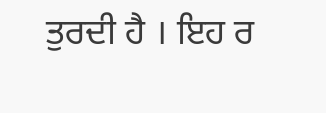ਤੁਰਦੀ ਹੈ । ਇਹ ਰ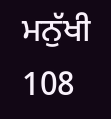ਮਨੁੱਖੀ 108